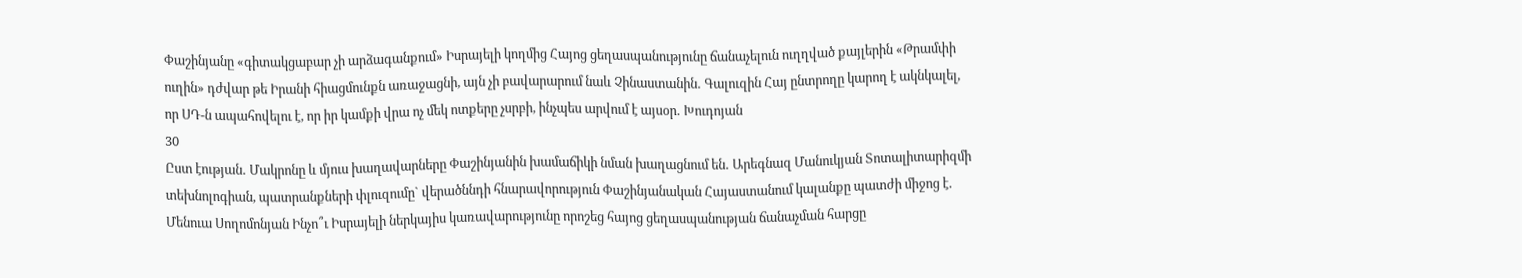Փաշինյանը «գիտակցաբար չի արձագանքում» Իսրայելի կողմից Հայոց ցեղասպանությունը ճանաչելուն ուղղված քայլերին «Թրամփի ուղին» դժվար թե Իրանի հիացմունքն առաջացնի, այն չի բավարարում նաև Չինաստանին․ Գալուզին Հայ ընտրողը կարող է ակնկալել, որ ՍԴ-ն ապահովելու է, որ իր կամքի վրա ոչ մեկ ոտքերը չսրբի, ինչպես արվում է այսօր․ Խուդոյան
30
Ըստ էության․ Մակրոնը և մյուս խաղավարները Փաշինյանին խամաճիկի նման խաղացնում են․ Արեգնազ Մանուկյան Տոտալիտարիզմի տեխնոլոգիան, պատրանքների փլուզումը` վերածննդի հնարավորություն Փաշինյանական Հայաստանում կալանքը պատժի միջոց է․ Մենուա Սողոմոնյան Ինչո՞ւ Իսրայելի ներկայիս կառավարությունը որոշեց հայոց ցեղասպանության ճանաչման հարցը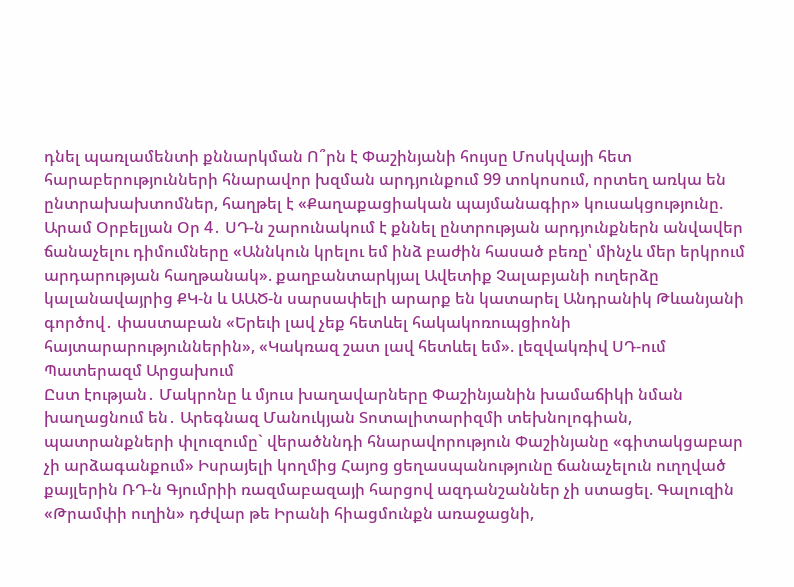դնել պառլամենտի քննարկման Ո՞րն է Փաշինյանի հույսը Մոսկվայի հետ հարաբերությունների հնարավոր խզման արդյունքում 99 տոկոսում, որտեղ առկա են ընտրախախտոմներ, հաղթել է «Քաղաքացիական պայմանագիր» կուսակցությունը. Արամ Օրբելյան Օր 4․ ՍԴ-ն շարունակում է քննել ընտրության արդյունքներն անվավեր ճանաչելու դիմումները «Աննկուն կրելու եմ ինձ բաժին հասած բեռը՝ մինչև մեր երկրում արդարության հաղթանակ». քաղբանտարկյալ Ավետիք Չալաբյանի ուղերձը կալանավայրից ՔԿ-ն և ԱԱԾ-ն սարսափելի արարք են կատարել Անդրանիկ Թևանյանի գործով․ փաստաբան «Երեւի լավ չեք հետևել հակակոռուպցիոնի հայտարարություններին», «Կակռազ շատ լավ հետևել եմ». լեզվակռիվ ՍԴ-ում Պատերազմ Արցախում
Ըստ էության․ Մակրոնը և մյուս խաղավարները Փաշինյանին խամաճիկի նման խաղացնում են․ Արեգնազ Մանուկյան Տոտալիտարիզմի տեխնոլոգիան, պատրանքների փլուզումը` վերածննդի հնարավորություն Փաշինյանը «գիտակցաբար չի արձագանքում» Իսրայելի կողմից Հայոց ցեղասպանությունը ճանաչելուն ուղղված քայլերին ՌԴ-ն Գյումրիի ռազմաբազայի հարցով ազդանշաններ չի ստացել. Գալուզին «Թրամփի ուղին» դժվար թե Իրանի հիացմունքն առաջացնի,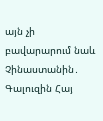այն չի բավարարում նաև Չինաստանին․ Գալուզին Հայ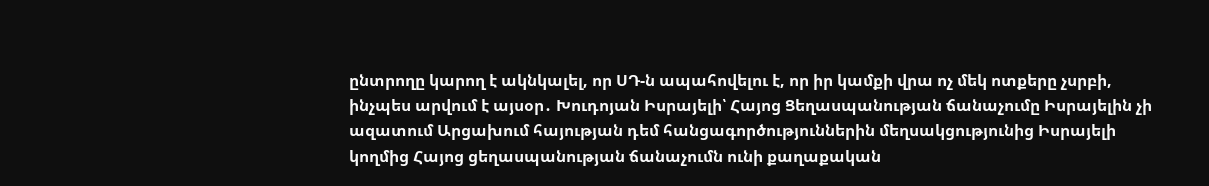ընտրողը կարող է ակնկալել, որ ՍԴ-ն ապահովելու է, որ իր կամքի վրա ոչ մեկ ոտքերը չսրբի, ինչպես արվում է այսօր․ Խուդոյան Իսրայելի՝ Հայոց Ցեղասպանության ճանաչումը Իսրայելին չի ազատում Արցախում հայության դեմ հանցագործություններին մեղսակցությունից Իսրայելի կողմից Հայոց ցեղասպանության ճանաչումն ունի քաղաքական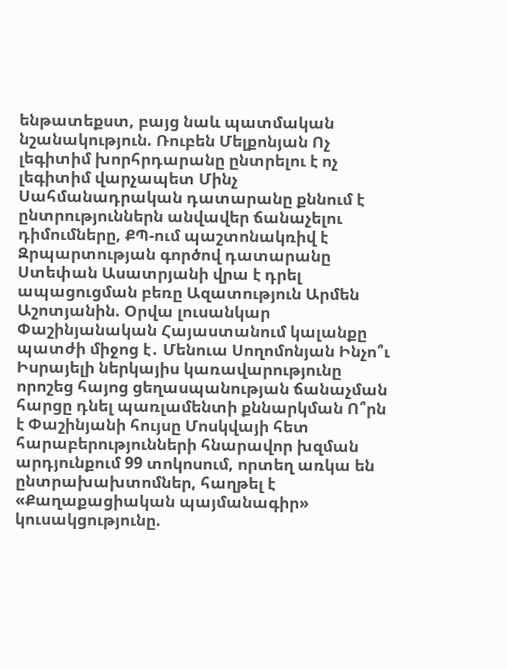ենթատեքստ, բայց նաև պատմական նշանակություն. Ռուբեն Մելքոնյան Ոչ լեգիտիմ խորհրդարանը ընտրելու է ոչ լեգիտիմ վարչապետ Մինչ Սահմանադրական դատարանը քննում է ընտրություններն անվավեր ճանաչելու դիմումները, ՔՊ-ում պաշտոնակռիվ է Զրպարտության գործով դատարանը Ստեփան Ասատրյանի վրա է դրել ապացուցման բեռը Ազատություն Արմեն Աշոտյանին. Օրվա լուսանկար Փաշինյանական Հայաստանում կալանքը պատժի միջոց է․ Մենուա Սողոմոնյան Ինչո՞ւ Իսրայելի ներկայիս կառավարությունը որոշեց հայոց ցեղասպանության ճանաչման հարցը դնել պառլամենտի քննարկման Ո՞րն է Փաշինյանի հույսը Մոսկվայի հետ հարաբերությունների հնարավոր խզման արդյունքում 99 տոկոսում, որտեղ առկա են ընտրախախտոմներ, հաղթել է «Քաղաքացիական պայմանագիր» կուսակցությունը.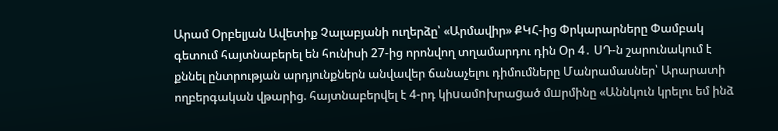Արամ Օրբելյան Ավետիք Չալաբյանի ուղերձը՝ «Արմավիր» ՔԿՀ-ից Փրկարարները Փամբակ գետում հայտնաբերել են հունիսի 27-ից որոնվող տղամարդու դին Օր 4․ ՍԴ-ն շարունակում է քննել ընտրության արդյունքներն անվավեր ճանաչելու դիմումները Մանրամասներ՝ Արարատի ողբերգական վթարից. հայտնաբերվել է 4-րդ կիuամnխրաgած մшրմինը «Աննկուն կրելու եմ ինձ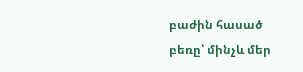բաժին հասած բեռը՝ մինչև մեր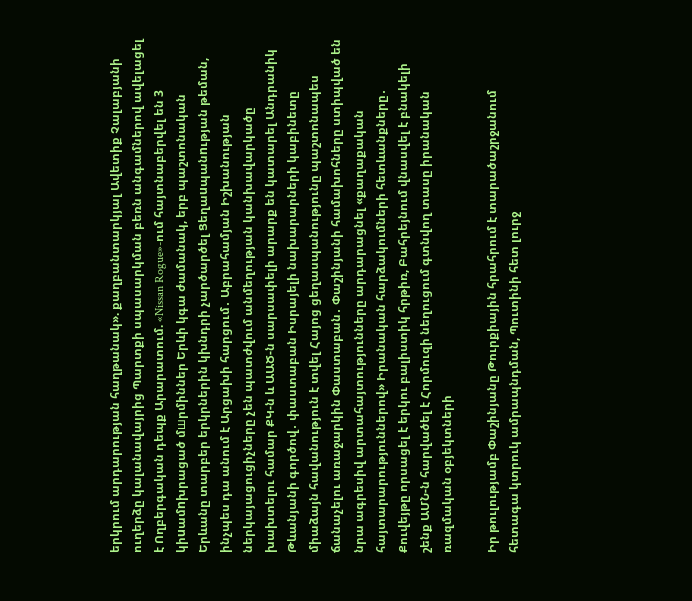երկրում արդարության հաղթանակ». քաղբանտարկյալ Ավետիք Չալաբյանի ուղերձը կալանավայրից Պարտքի սպասարկման բեռն անգամներով ավելացել է Ողբերգական դեպք Արարատում. «Nissan Rogue»-ում հայտնաբերվել են 3 կիuամnխրացած մшրմիններ Երևի կգա ժամանակ, երբ պաշտոնական Երևանը տարբեր երկրներին կխնդրի չարծարծել Ցեղաuպանnւթյան թեման, ինչպես դա անում է Արցախի հարցում․ Աբրահամյան Իշխանության ներկայացուցիչները չեն պատժվում անմեղության կանխավարկածը խախտելու համար ՔԿ-ն և ԱԱԾ-ն սարսափելի արարք են կատարել Անդրանիկ Թևանյանի գործով․ փաստաբան Իսրայելի նախարարների կաբինետը միաձայն հավանություն է տվել Հայոց ցեղասպանությունը պաշտոնապես ճանաչելու առաջարկին Փաստաբան․ Փաշինյանի համախոհները ստիպված են նրա ագրեսիվ արտահայտությունները արդարացնել «քաղաքական հայտարարություններով» Իրանական հարձակումների հետևանքները․ Քուվեյթը որսացել է երկու բալիստիկ հրթիռ, Բահրեյնում վնասվել է բնակելի շենք ԱՄՆ-ն հարվածել է Հորմուզի նեղուցում գտնվող տասը իրանական ռազմական օբյեկտների

Իր թուլությամբ Փաշինյանը Թուրքիային հրահրում է տարածաշրջանում հետագա կտրուկ ամրապնդման, Պուտինի հետ լուրջ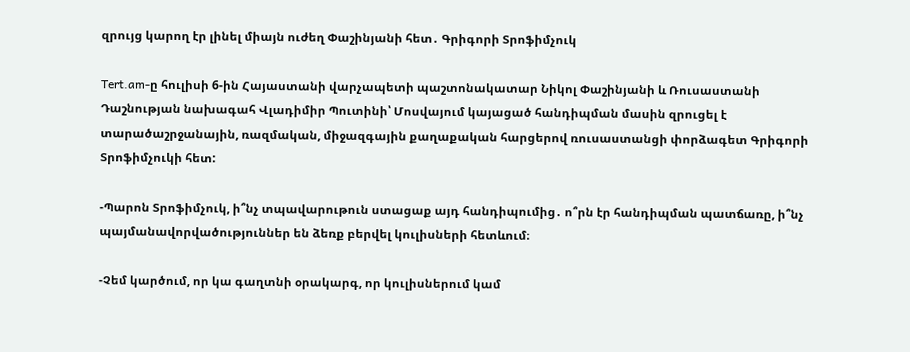զրույց կարող էր լինել միայն ուժեղ Փաշինյանի հետ․ Գրիգորի Տրոֆիմչուկ

Tert.am-ը հուլիսի 6-ին Հայաստանի վարչապետի պաշտոնակատար Նիկոլ Փաշինյանի և Ռուսաստանի Դաշնության նախագահ Վլադիմիր Պուտինի՝ Մոսվայում կայացած հանդիպման մասին զրուցել է տարածաշրջանային, ռազմական, միջազգային քաղաքական հարցերով ռուսաստանցի փորձագետ Գրիգորի Տրոֆիմչուկի հետ:

-Պարոն Տրոֆիմչուկ, ի՞նչ տպավարութուն ստացաք այդ հանդիպումից․ ո՞րն էր հանդիպման պատճառը, ի՞նչ պայմանավորվածություններ են ձեռք բերվել կուլիսների հետևում։

-Չեմ կարծում, որ կա գաղտնի օրակարգ, որ կուլիսներում կամ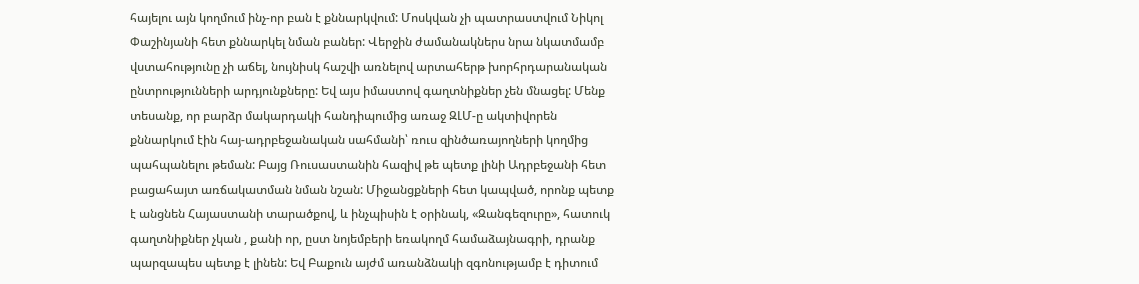հայելու այն կողմում ինչ-որ բան է քննարկվում: Մոսկվան չի պատրաստվում Նիկոլ Փաշինյանի հետ քննարկել նման բաներ: Վերջին ժամանակներս նրա նկատմամբ վստահությունը չի աճել, նույնիսկ հաշվի առնելով արտահերթ խորհրդարանական ընտրությունների արդյունքները: Եվ այս իմաստով գաղտնիքներ չեն մնացել: Մենք տեսանք, որ բարձր մակարդակի հանդիպումից առաջ ԶԼՄ-ը ակտիվորեն քննարկում էին հայ-ադրբեջանական սահմանի՝ ռուս զինծառայողների կողմից պահպանելու թեման: Բայց Ռուսաստանին հազիվ թե պետք լինի Ադրբեջանի հետ բացահայտ առճակատման նման նշան: Միջանցքների հետ կապված, որոնք պետք է անցնեն Հայաստանի տարածքով, և ինչպիսին է օրինակ, «Զանգեզուրը», հատուկ գաղտնիքներ չկան , քանի որ, ըստ նոյեմբերի եռակողմ համաձայնագրի, դրանք պարզապես պետք է լինեն: Եվ Բաքուն այժմ առանձնակի զգոնությամբ է դիտում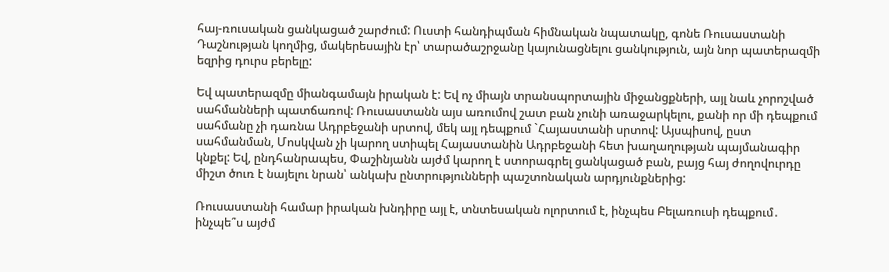հայ-ռուսական ցանկացած շարժում: Ուստի հանդիպման հիմնական նպատակը, գոնե Ռուսաստանի Դաշնության կողմից, մակերեսային էր՝ տարածաշրջանը կայունացնելու ցանկություն, այն նոր պատերազմի եզրից դուրս բերելը:

Եվ պատերազմը միանգամայն իրական է: Եվ ոչ միայն տրանսպորտային միջանցքների, այլ նաև չորոշված սահմանների պատճառով: Ռուսաստանն այս առումով շատ բան չունի առաջարկելու, քանի որ մի դեպքում սահմանը չի դառնա Ադրբեջանի սրտով, մեկ այլ դեպքում `Հայաստանի սրտով: Այսպիսով, ըստ սահմանման, Մոսկվան չի կարող ստիպել Հայաստանին Ադրբեջանի հետ խաղաղության պայմանագիր կնքել: Եվ, ընդհանրապես, Փաշինյանն այժմ կարող է ստորագրել ցանկացած բան, բայց հայ ժողովուրդը միշտ ծուռ է նայելու նրան՝ անկախ ընտրությունների պաշտոնական արդյունքներից:

Ռուսաստանի համար իրական խնդիրը այլ է, տնտեսական ոլորտում է, ինչպես Բելառուսի դեպքում․ ինչպե՞ս այժմ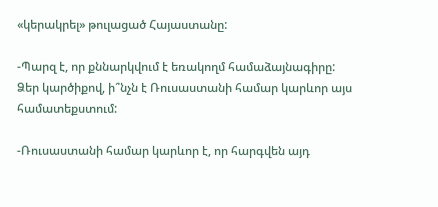«կերակրել» թուլացած Հայաստանը:

-Պարզ է, որ քննարկվում է եռակողմ համաձայնագիրը: Ձեր կարծիքով, ի՞նչն է Ռուսաստանի համար կարևոր այս համատեքստում:

-Ռուսաստանի համար կարևոր է, որ հարգվեն այդ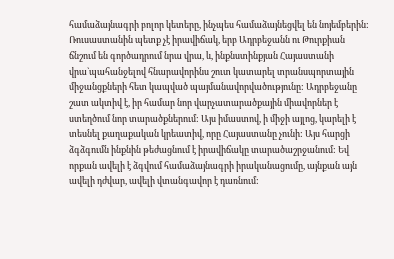համաձայնագրի բոլոր կետերը, ինչպես համաձայնեցվել են նոյեմբերին: Ռուսաստանին պետք չէ իրավիճակ, երբ Ադրբեջանն ու Թուրքիան ճնշում են գործադրում նրա վրա, և, ինքնստինքյան Հայաստանի վրա`պահանջելով հնարավորինս շուտ կատարել տրանսպորտային միջանցքների հետ կապված պայմանավորվածությունը: Ադրբեջանը շատ ակտիվ է, իր համար նոր վարչատարածքային միավորներ է ստեղծում նոր տարածքներում: Այս իմաստով, ի միջի այլոց, կարելի է տեսնել քաղաքական կրեատիվ, որը Հայաստանը չունի: Այս հարցի ձգձգումն ինքնին թեժացնում է իրավիճակը տարածաշրջանում: Եվ որքան ավելի է ձգվում համաձայնագրի իրականացումը, այնքան այն ավելի դժվար, ավելի վտանգավոր է դառնում: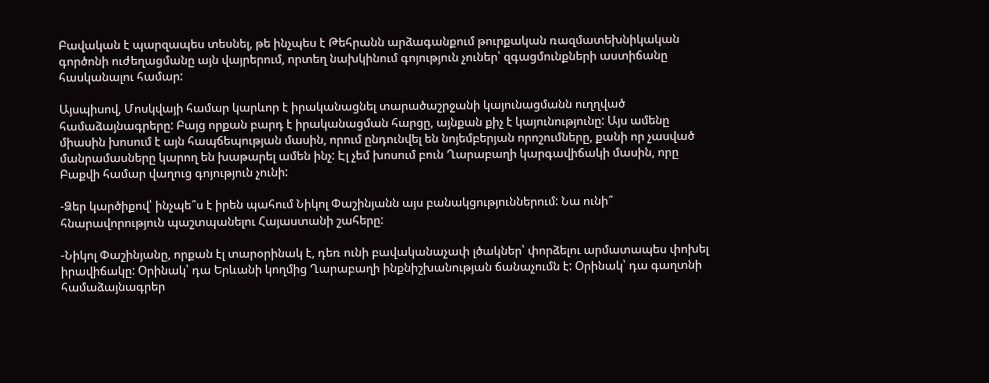Բավական է պարզապես տեսնել, թե ինչպես է Թեհրանն արձագանքում թուրքական ռազմատեխնիկական գործոնի ուժեղացմանը այն վայրերում, որտեղ նախկինում գոյություն չուներ՝ զգացմունքների աստիճանը հասկանալու համար:

Այսպիսով, Մոսկվայի համար կարևոր է իրականացնել տարածաշրջանի կայունացմանն ուղղված համաձայնագրերը: Բայց որքան բարդ է իրականացման հարցը, այնքան քիչ է կայունությունը: Այս ամենը միասին խոսում է այն հապճեպության մասին, որում ընդունվել են նոյեմբերյան որոշումները, քանի որ չասված մանրամասները կարող են խաթարել ամեն ինչ: Էլ չեմ խոսում բուն Ղարաբաղի կարգավիճակի մասին, որը Բաքվի համար վաղուց գոյություն չունի:

-Ձեր կարծիքով՝ ինչպե՞ս է իրեն պահում Նիկոլ Փաշինյանն այս բանակցություններում: Նա ունի՞ հնարավորություն պաշտպանելու Հայաստանի շահերը:

-Նիկոլ Փաշինյանը, որքան էլ տարօրինակ է, դեռ ունի բավականաչափ լծակներ՝ փորձելու արմատապես փոխել իրավիճակը: Օրինակ՝ դա Երևանի կողմից Ղարաբաղի ինքնիշխանության ճանաչումն է: Օրինակ՝ դա գաղտնի համաձայնագրեր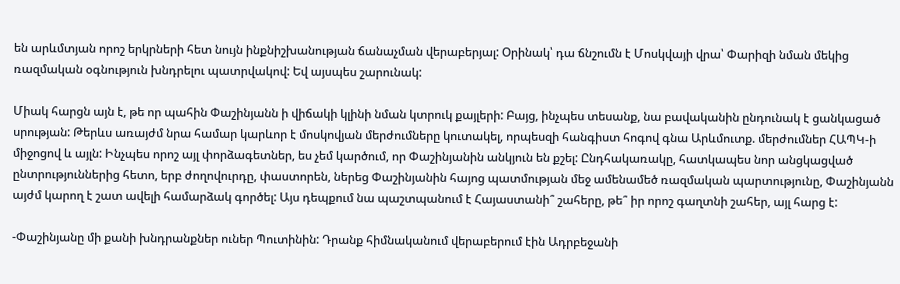են արևմտյան որոշ երկրների հետ նույն ինքնիշխանության ճանաչման վերաբերյալ: Օրինակ՝ դա ճնշումն է Մոսկվայի վրա՝ Փարիզի նման մեկից ռազմական օգնություն խնդրելու պատրվակով: Եվ այսպես շարունակ:

Միակ հարցն այն է, թե որ պահին Փաշինյանն ի վիճակի կլինի նման կտրուկ քայլերի: Բայց, ինչպես տեսանք, նա բավականին ընդունակ է ցանկացած սրության: Թերևս առայժմ նրա համար կարևոր է մոսկովյան մերժումները կուտակել, որպեսզի հանգիստ հոգով գնա Արևմուտք. մերժումներ ՀԱՊԿ-ի միջոցով և այլն: Ինչպես որոշ այլ փորձագետներ, ես չեմ կարծում, որ Փաշինյանին անկյուն են քշել: Ընդհակառակը, հատկապես նոր անցկացված ընտրություններից հետո, երբ ժողովուրդը, փաստորեն, ներեց Փաշինյանին հայոց պատմության մեջ ամենամեծ ռազմական պարտությունը, Փաշինյանն այժմ կարող է շատ ավելի համարձակ գործել: Այս դեպքում նա պաշտպանում է Հայաստանի՞ շահերը, թե՞ իր որոշ գաղտնի շահեր, այլ հարց է:

-Փաշինյանը մի քանի խնդրանքներ ուներ Պուտինին: Դրանք հիմնականում վերաբերում էին Ադրբեջանի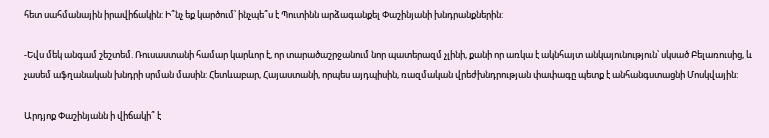հետ սահմանային իրավիճակին: Ի՞նչ եք կարծում՝ ինչպե՞ս է Պուտինն արձագանքել Փաշինյանի խնդրանքներին:

-Եվս մեկ անգամ շեշտեմ. Ռուսաստանի համար կարևոր է, որ տարածաշրջանում նոր պատերազմ չլինի, քանի որ առկա է ակնհայտ անկայունություն՝ սկսած Բելառուսից, և չասեմ աֆղանական խնդրի սրման մասին: Հետևաբար, Հայաստանի, որպես այդպիսին, ռազմական վրեժխնդրության փափագը պետք է անհանգստացնի Մոսկվային:

Արդյոք Փաշինյանն ի վիճակի՞ է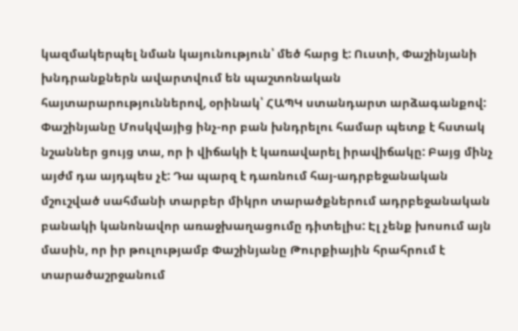կազմակերպել նման կայունություն՝ մեծ հարց է: Ուստի, Փաշինյանի խնդրանքներն ավարտվում են պաշտոնական հայտարարություններով, օրինակ՝ ՀԱՊԿ ստանդարտ արձագանքով: Փաշինյանը Մոսկվայից ինչ-որ բան խնդրելու համար պետք է հստակ նշաններ ցույց տա, որ ի վիճակի է կառավարել իրավիճակը: Բայց մինչ այժմ դա այդպես չէ: Դա պարզ է դառնում հայ-ադրբեջանական մշուշված սահմանի տարբեր միկրո տարածքներում ադրբեջանական բանակի կանոնավոր առաջխաղացումը դիտելիս: Էլ չենք խոսում այն մասին, որ իր թուլությամբ Փաշինյանը Թուրքիային հրահրում է տարածաշրջանում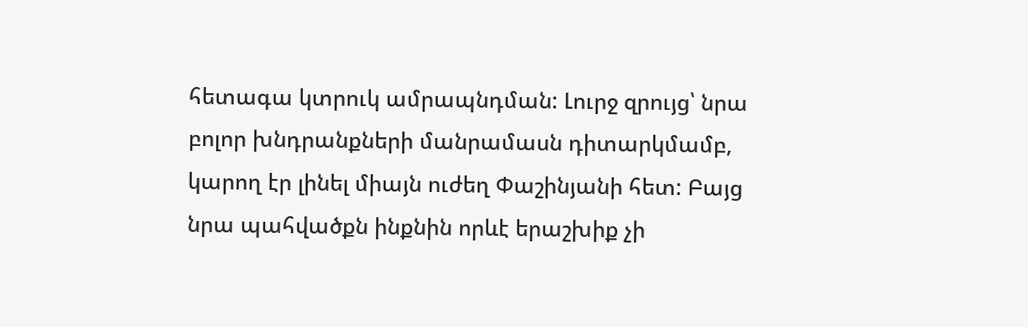հետագա կտրուկ ամրապնդման: Լուրջ զրույց՝ նրա բոլոր խնդրանքների մանրամասն դիտարկմամբ, կարող էր լինել միայն ուժեղ Փաշինյանի հետ: Բայց նրա պահվածքն ինքնին որևէ երաշխիք չի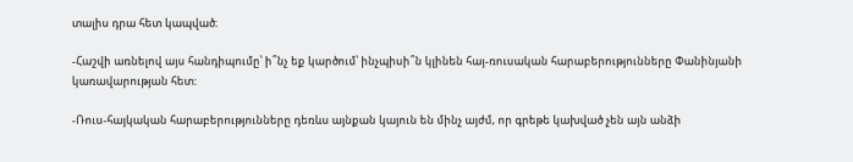տալիս դրա հետ կապված։

-Հաշվի առնելով այս հանդիպումը՝ ի՞նչ եք կարծում՝ ինչպիսի՞ն կլինեն հայ-ռուսական հարաբերությունները Փանինյանի կառավարության հետ:

-Ռուս-հայկական հարաբերությունները դեռևս այնքան կայուն են մինչ այժմ, որ գրեթե կախված չեն այն անձի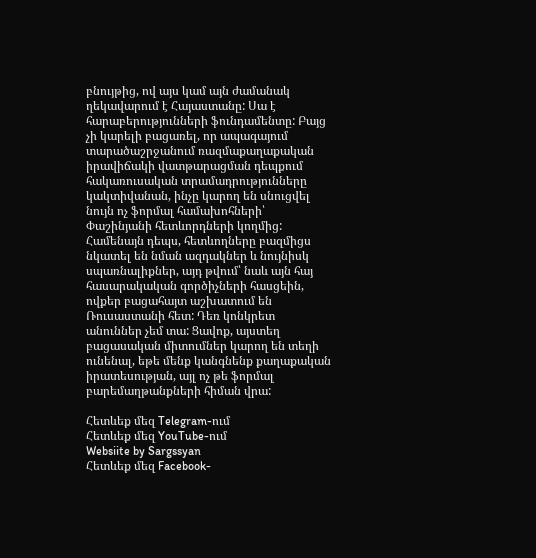բնույթից, ով այս կամ այն ժամանակ ղեկավարում է Հայաստանը: Սա է հարաբերությունների ֆունդամենտը: Բայց չի կարելի բացառել, որ ապագայում տարածաշրջանում ռազմաքաղաքական իրավիճակի վատթարացման դեպքում հակառուսական տրամադրությունները կակտիվանան, ինչը կարող են սնուցվել նույն ոչ ֆորմալ համախոհների՝ Փաշինյանի հետևորդների կողմից: Համենայն դեպս, հետևողները բազմիցս նկատել են նման ազդակներ և նույնիսկ սպառնալիքներ, այդ թվում՝ նաև այն հայ հասարակական գործիչների հասցեին, ովքեր բացահայտ աշխատում են Ռուսաստանի հետ: Դեռ կոնկրետ անուններ չեմ տա: Ցավոք, այստեղ բացասական միտումներ կարող են տեղի ունենալ, եթե մենք կանգնենք քաղաքական իրատեսության, այլ ոչ թե ֆորմալ բարեմաղթանքների հիման վրա:

Հետևեք մեզ Telegram-ում
Հետևեք մեզ YouTube-ում
Websiite by Sargssyan
Հետևեք մեզ Facebook-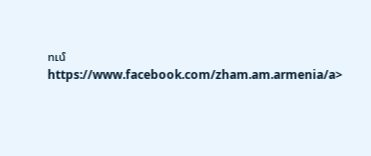ում https://www.facebook.com/zham.am.armenia/a>